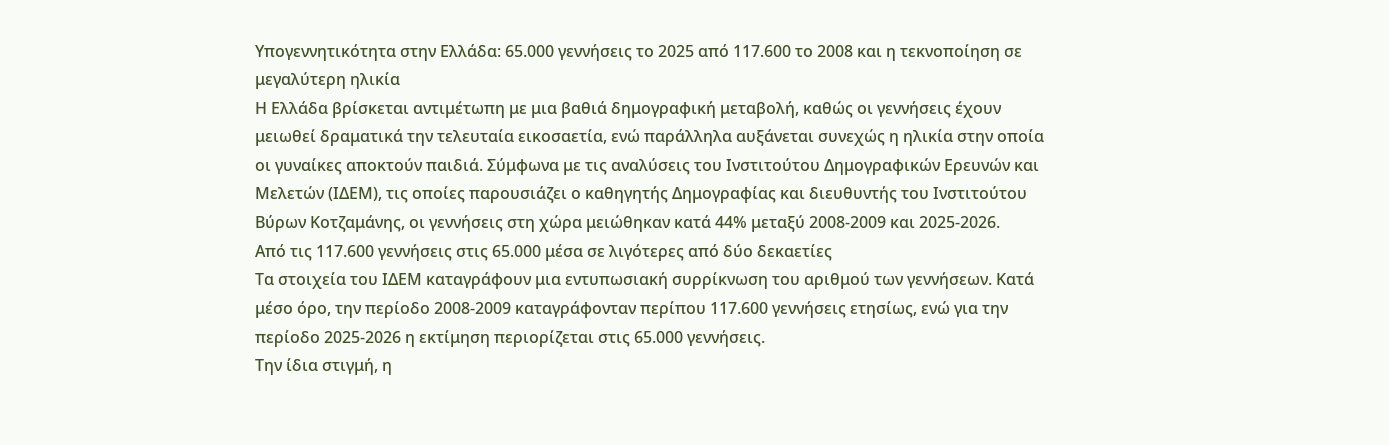Υπογεννητικότητα στην Ελλάδα: 65.000 γεννήσεις το 2025 από 117.600 το 2008 και η τεκνοποίηση σε μεγαλύτερη ηλικία
Η Ελλάδα βρίσκεται αντιμέτωπη με μια βαθιά δημογραφική μεταβολή, καθώς οι γεννήσεις έχουν μειωθεί δραματικά την τελευταία εικοσαετία, ενώ παράλληλα αυξάνεται συνεχώς η ηλικία στην οποία οι γυναίκες αποκτούν παιδιά. Σύμφωνα με τις αναλύσεις του Ινστιτούτου Δημογραφικών Ερευνών και Μελετών (ΙΔΕΜ), τις οποίες παρουσιάζει ο καθηγητής Δημογραφίας και διευθυντής του Ινστιτούτου Βύρων Κοτζαμάνης, οι γεννήσεις στη χώρα μειώθηκαν κατά 44% μεταξύ 2008-2009 και 2025-2026.
Από τις 117.600 γεννήσεις στις 65.000 μέσα σε λιγότερες από δύο δεκαετίες
Τα στοιχεία του ΙΔΕΜ καταγράφουν μια εντυπωσιακή συρρίκνωση του αριθμού των γεννήσεων. Κατά μέσο όρο, την περίοδο 2008-2009 καταγράφονταν περίπου 117.600 γεννήσεις ετησίως, ενώ για την περίοδο 2025-2026 η εκτίμηση περιορίζεται στις 65.000 γεννήσεις.
Την ίδια στιγμή, η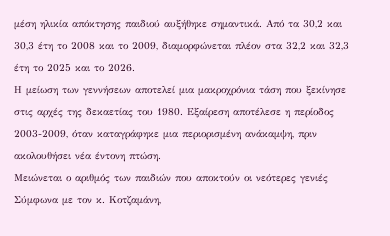μέση ηλικία απόκτησης παιδιού αυξήθηκε σημαντικά. Από τα 30,2 και 30,3 έτη το 2008 και το 2009, διαμορφώνεται πλέον στα 32,2 και 32,3 έτη το 2025 και το 2026.
Η μείωση των γεννήσεων αποτελεί μια μακροχρόνια τάση που ξεκίνησε στις αρχές της δεκαετίας του 1980. Εξαίρεση αποτέλεσε η περίοδος 2003-2009, όταν καταγράφηκε μια περιορισμένη ανάκαμψη, πριν ακολουθήσει νέα έντονη πτώση.
Μειώνεται ο αριθμός των παιδιών που αποκτούν οι νεότερες γενιές
Σύμφωνα με τον κ. Κοτζαμάνη,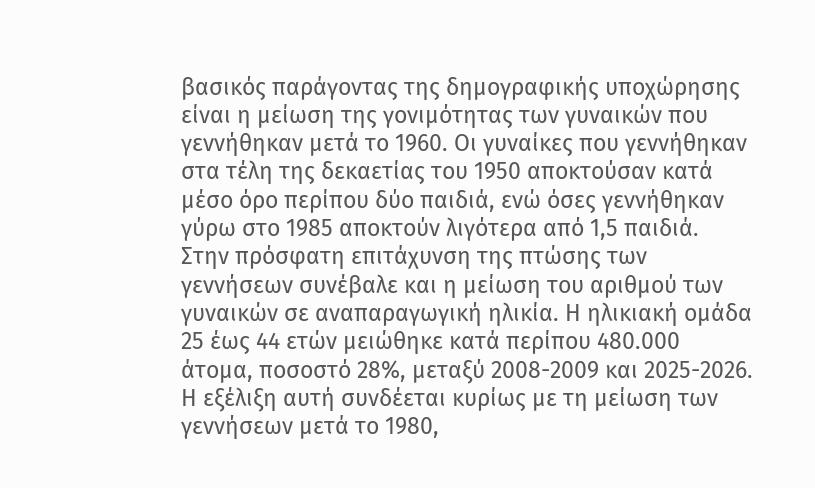βασικός παράγοντας της δημογραφικής υποχώρησης είναι η μείωση της γονιμότητας των γυναικών που γεννήθηκαν μετά το 1960. Οι γυναίκες που γεννήθηκαν στα τέλη της δεκαετίας του 1950 αποκτούσαν κατά μέσο όρο περίπου δύο παιδιά, ενώ όσες γεννήθηκαν γύρω στο 1985 αποκτούν λιγότερα από 1,5 παιδιά.
Στην πρόσφατη επιτάχυνση της πτώσης των γεννήσεων συνέβαλε και η μείωση του αριθμού των γυναικών σε αναπαραγωγική ηλικία. Η ηλικιακή ομάδα 25 έως 44 ετών μειώθηκε κατά περίπου 480.000 άτομα, ποσοστό 28%, μεταξύ 2008-2009 και 2025-2026.
Η εξέλιξη αυτή συνδέεται κυρίως με τη μείωση των γεννήσεων μετά το 1980,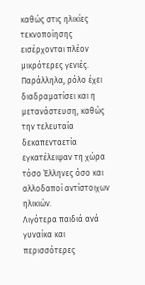καθώς στις ηλικίες τεκνοποίησης εισέρχονται πλέον μικρότερες γενιές. Παράλληλα, ρόλο έχει διαδραματίσει και η μετανάστευση, καθώς την τελευταία δεκαπενταετία εγκατέλειψαν τη χώρα τόσο Έλληνες όσο και αλλοδαποί αντίστοιχων ηλικιών.
Λιγότερα παιδιά ανά γυναίκα και περισσότερες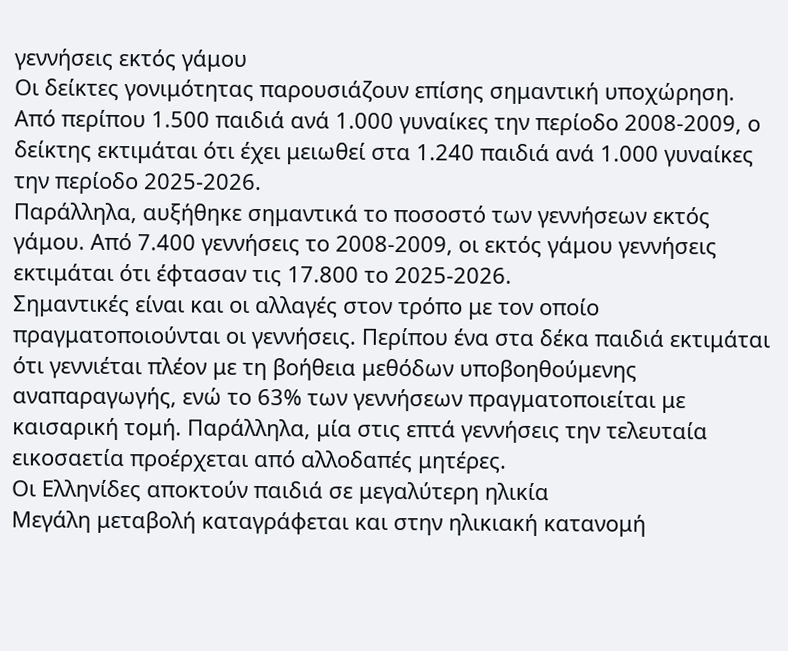γεννήσεις εκτός γάμου
Οι δείκτες γονιμότητας παρουσιάζουν επίσης σημαντική υποχώρηση. Από περίπου 1.500 παιδιά ανά 1.000 γυναίκες την περίοδο 2008-2009, ο δείκτης εκτιμάται ότι έχει μειωθεί στα 1.240 παιδιά ανά 1.000 γυναίκες την περίοδο 2025-2026.
Παράλληλα, αυξήθηκε σημαντικά το ποσοστό των γεννήσεων εκτός γάμου. Από 7.400 γεννήσεις το 2008-2009, οι εκτός γάμου γεννήσεις εκτιμάται ότι έφτασαν τις 17.800 το 2025-2026.
Σημαντικές είναι και οι αλλαγές στον τρόπο με τον οποίο πραγματοποιούνται οι γεννήσεις. Περίπου ένα στα δέκα παιδιά εκτιμάται ότι γεννιέται πλέον με τη βοήθεια μεθόδων υποβοηθούμενης αναπαραγωγής, ενώ το 63% των γεννήσεων πραγματοποιείται με καισαρική τομή. Παράλληλα, μία στις επτά γεννήσεις την τελευταία εικοσαετία προέρχεται από αλλοδαπές μητέρες.
Οι Ελληνίδες αποκτούν παιδιά σε μεγαλύτερη ηλικία
Μεγάλη μεταβολή καταγράφεται και στην ηλικιακή κατανομή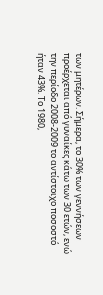των μητέρων. Σήμερα, το 30% των γεννήσεων προέρχεται από γυναίκες κάτω των 30 ετών, ενώ την περίοδο 2008-2009 το αντίστοιχο ποσοστό ήταν 43%. Το 1980,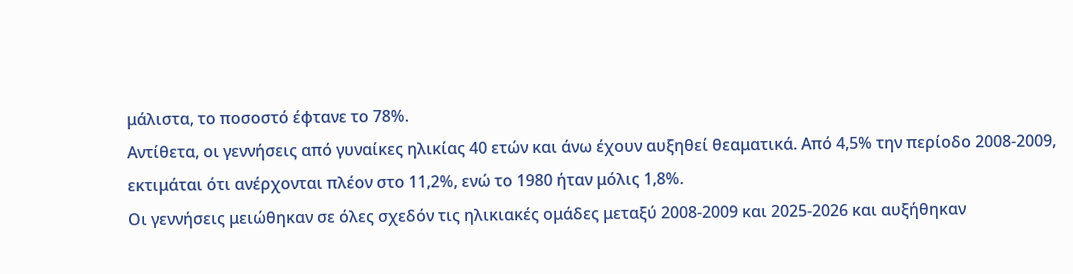μάλιστα, το ποσοστό έφτανε το 78%.
Αντίθετα, οι γεννήσεις από γυναίκες ηλικίας 40 ετών και άνω έχουν αυξηθεί θεαματικά. Από 4,5% την περίοδο 2008-2009, εκτιμάται ότι ανέρχονται πλέον στο 11,2%, ενώ το 1980 ήταν μόλις 1,8%.
Οι γεννήσεις μειώθηκαν σε όλες σχεδόν τις ηλικιακές ομάδες μεταξύ 2008-2009 και 2025-2026 και αυξήθηκαν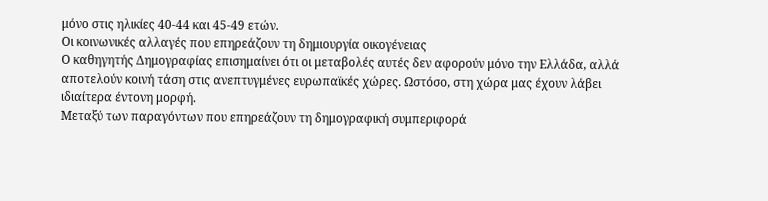μόνο στις ηλικίες 40-44 και 45-49 ετών.
Οι κοινωνικές αλλαγές που επηρεάζουν τη δημιουργία οικογένειας
Ο καθηγητής Δημογραφίας επισημαίνει ότι οι μεταβολές αυτές δεν αφορούν μόνο την Ελλάδα, αλλά αποτελούν κοινή τάση στις ανεπτυγμένες ευρωπαϊκές χώρες. Ωστόσο, στη χώρα μας έχουν λάβει ιδιαίτερα έντονη μορφή.
Μεταξύ των παραγόντων που επηρεάζουν τη δημογραφική συμπεριφορά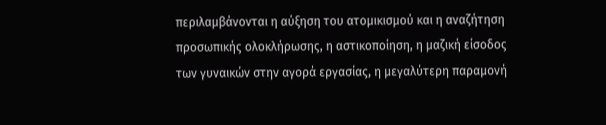περιλαμβάνονται η αύξηση του ατομικισμού και η αναζήτηση προσωπικής ολοκλήρωσης, η αστικοποίηση, η μαζική είσοδος των γυναικών στην αγορά εργασίας, η μεγαλύτερη παραμονή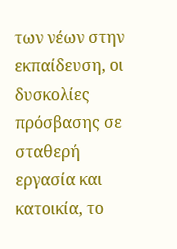των νέων στην εκπαίδευση, οι δυσκολίες πρόσβασης σε σταθερή εργασία και κατοικία, το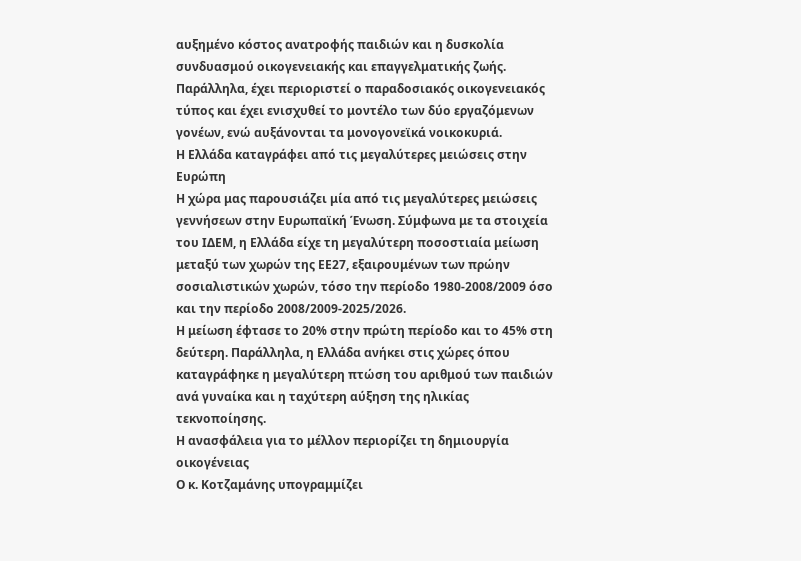αυξημένο κόστος ανατροφής παιδιών και η δυσκολία συνδυασμού οικογενειακής και επαγγελματικής ζωής.
Παράλληλα, έχει περιοριστεί ο παραδοσιακός οικογενειακός τύπος και έχει ενισχυθεί το μοντέλο των δύο εργαζόμενων γονέων, ενώ αυξάνονται τα μονογονεϊκά νοικοκυριά.
Η Ελλάδα καταγράφει από τις μεγαλύτερες μειώσεις στην Ευρώπη
Η χώρα μας παρουσιάζει μία από τις μεγαλύτερες μειώσεις γεννήσεων στην Ευρωπαϊκή Ένωση. Σύμφωνα με τα στοιχεία του ΙΔΕΜ, η Ελλάδα είχε τη μεγαλύτερη ποσοστιαία μείωση μεταξύ των χωρών της ΕΕ27, εξαιρουμένων των πρώην σοσιαλιστικών χωρών, τόσο την περίοδο 1980-2008/2009 όσο και την περίοδο 2008/2009-2025/2026.
Η μείωση έφτασε το 20% στην πρώτη περίοδο και το 45% στη δεύτερη. Παράλληλα, η Ελλάδα ανήκει στις χώρες όπου καταγράφηκε η μεγαλύτερη πτώση του αριθμού των παιδιών ανά γυναίκα και η ταχύτερη αύξηση της ηλικίας τεκνοποίησης.
Η ανασφάλεια για το μέλλον περιορίζει τη δημιουργία οικογένειας
Ο κ. Κοτζαμάνης υπογραμμίζει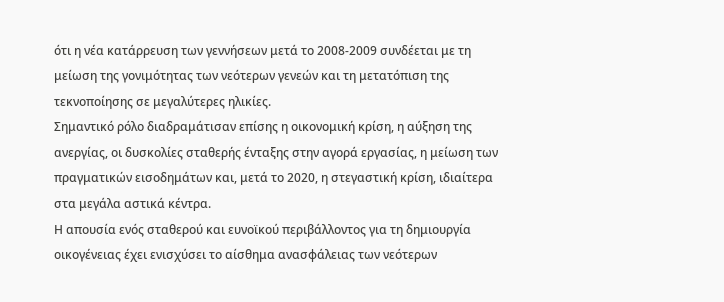ότι η νέα κατάρρευση των γεννήσεων μετά το 2008-2009 συνδέεται με τη μείωση της γονιμότητας των νεότερων γενεών και τη μετατόπιση της τεκνοποίησης σε μεγαλύτερες ηλικίες.
Σημαντικό ρόλο διαδραμάτισαν επίσης η οικονομική κρίση, η αύξηση της ανεργίας, οι δυσκολίες σταθερής ένταξης στην αγορά εργασίας, η μείωση των πραγματικών εισοδημάτων και, μετά το 2020, η στεγαστική κρίση, ιδιαίτερα στα μεγάλα αστικά κέντρα.
Η απουσία ενός σταθερού και ευνοϊκού περιβάλλοντος για τη δημιουργία οικογένειας έχει ενισχύσει το αίσθημα ανασφάλειας των νεότερων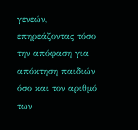γενεών, επηρεάζοντας τόσο την απόφαση για απόκτηση παιδιών όσο και τον αριθμό των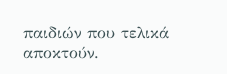παιδιών που τελικά αποκτούν.